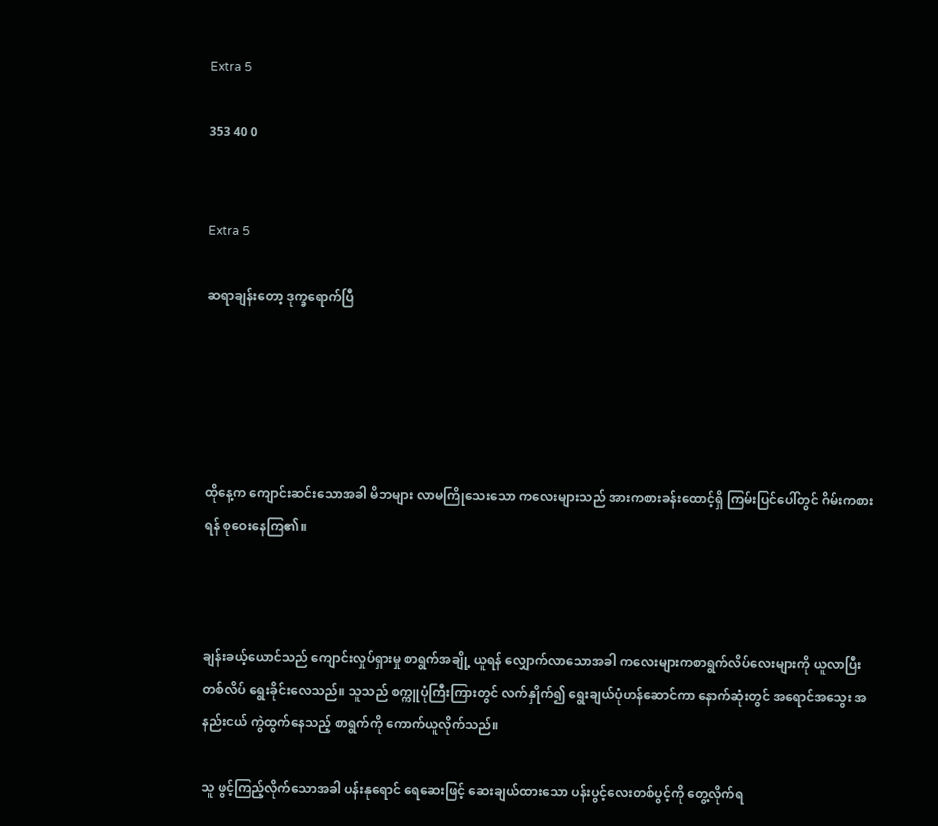Extra 5

353 40 0


Extra 5

ဆရာချန်းတော့ ဒုက္ခရောက်ပြီ





ထိုနေ့က ကျောင်းဆင်းသောအခါ မိဘများ လာမကြိုသေးသော ကလေးများသည် အားကစားခန်းထောင့်ရှိ ကြမ်းပြင်ပေါ်တွင် ဂိမ်းကစားရန် စုဝေးနေကြ၏။



ချန်းခယ့်ယောင်သည် ကျောင်းလှုပ်ရှားမှု စာရွက်အချို့ ယူရန် လျှောက်လာသောအခါ ကလေးများကစာရွက်လိပ်လေးများကို ယူလာပြီး တစ်လိပ် ရွေးခိုင်းလေသည်။ သူသည် စက္ကူပုံကြီးကြားတွင် လက်နှိုက်၍ ရွေးချယ်ပုံဟန်ဆောင်ကာ နောက်ဆုံးတွင် အရောင်အသွေး အနည်းငယ် ကွဲထွက်နေသည့် စာရွက်ကို ကောက်ယူလိုက်သည်။

သူ ဖွင့်ကြည့်လိုက်သောအခါ ပန်းနုရောင် ရေဆေးဖြင့် ဆေးချယ်ထားသော ပန်းပွင့်လေးတစ်ပွင့်ကို တွေ့လိုက်ရ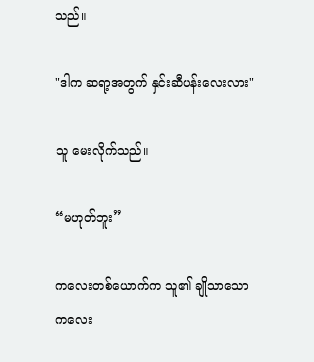သည်။

"ဒါက ဆရာ့အတွက် နှင်းဆီပန်းလေးလား"

သူ မေးလိုက်သည်။

“မဟုတ်ဘူး”

ကလေးတစ်ယောက်က သူ၏ ချိုသာသော ကလေး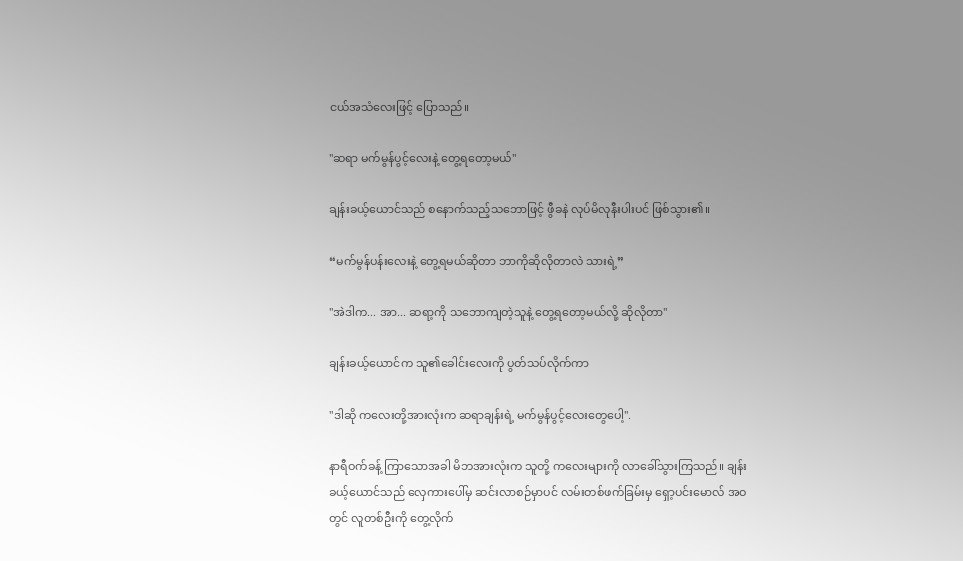ငယ်အသံလေးဖြင့် ပြောသည်။

"ဆရာ မက်မွန်ပွင့်လေးနဲ့ တွေ့ရတော့မယ်"

ချန်းခယ့်ယောင်သည် စနောက်သည့်သဘောဖြင့် ဖွီခနဲ လုပ်မိလုနီးပါးပင် ဖြစ်သွား၏။

“မက်မွန်ပန်းလေးနဲ့ တွေ့ရမယ်ဆိုတာ ဘာကိုဆိုလိုတာလဲ သားရဲ့”

"အဲဒါက... အာ... ဆရာ့ကို သဘောကျတဲ့သူနဲ့ တွေ့ရတော့မယ်လို့ ဆိုလိုတာ"

ချန်းခယ့်ယောင်က သူ၏ခေါင်းလေးကို ပွတ်သပ်လိုက်ကာ

"ဒါဆို ကလေးတို့အားလုံးက ဆရာချန်းရဲ့ မက်မွန်ပွင့်လေးတွေပေါ့".

နာရီဝက်ခန့် ကြာသောအခါ မိဘအားလုံးက သူတို့ ကလေးများကို လာခေါ်သွားကြသည်။ ချန်းခယ့်ယောင်သည် လှေကားပေါ်မှ ဆင်းလာစဉ်မှာပင် လမ်းတစ်ဖက်ခြမ်းမှ ရှော့ပင်းမောလ် အဝတွင် လူတစ်ဦးကို တွေ့လိုက်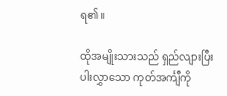ရ၏။

ထိုအမျိုးသားသည် ရှည်လျားပြီး ပါးလွှာသော ကုတ်အင်္ကျီကို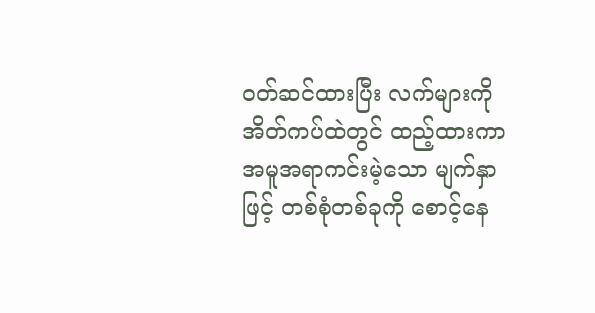၀တ်ဆင်ထားပြီး လက်များကို အိတ်ကပ်ထဲတွင် ထည့်ထားကာ အမူအရာကင်းမဲ့သော မျက်နှာဖြင့် တစ်စုံတစ်ခုကို စောင့်နေ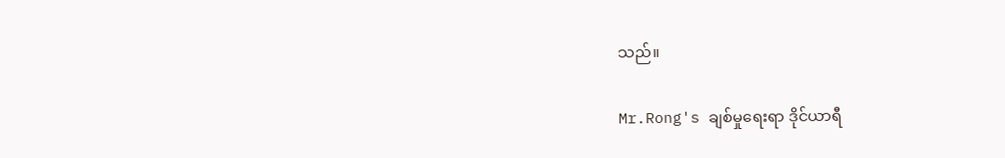သည်။

Mr.Rong's ချစ်မှုရေးရာ ဒိုင်ယာရီ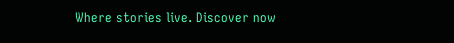Where stories live. Discover now